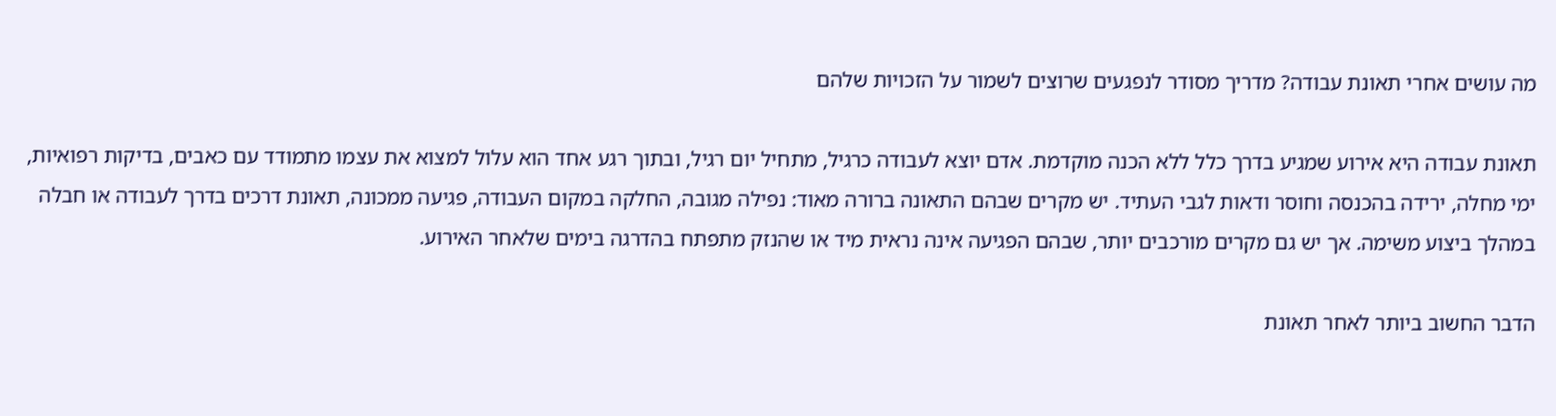מה עושים אחרי תאונת עבודה? מדריך מסודר לנפגעים שרוצים לשמור על הזכויות שלהם

תאונת עבודה היא אירוע שמגיע בדרך כלל ללא הכנה מוקדמת. אדם יוצא לעבודה כרגיל, מתחיל יום רגיל, ובתוך רגע אחד הוא עלול למצוא את עצמו מתמודד עם כאבים, בדיקות רפואיות, ימי מחלה, ירידה בהכנסה וחוסר ודאות לגבי העתיד. יש מקרים שבהם התאונה ברורה מאוד: נפילה מגובה, החלקה במקום העבודה, פגיעה ממכונה, תאונת דרכים בדרך לעבודה או חבלה במהלך ביצוע משימה. אך יש גם מקרים מורכבים יותר, שבהם הפגיעה אינה נראית מיד או שהנזק מתפתח בהדרגה בימים שלאחר האירוע.

הדבר החשוב ביותר לאחר תאונת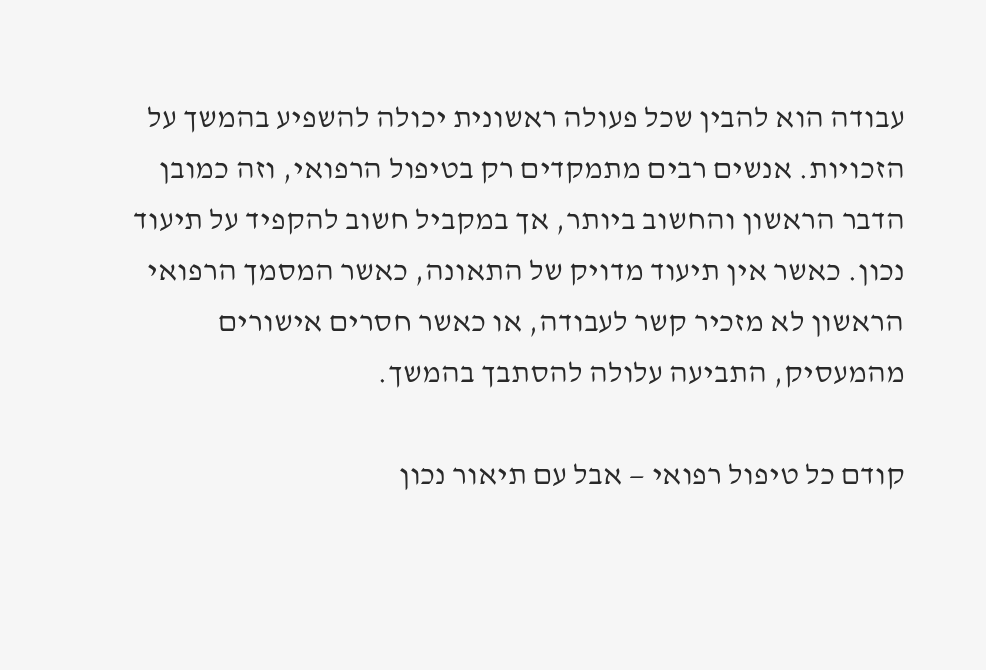עבודה הוא להבין שכל פעולה ראשונית יכולה להשפיע בהמשך על הזכויות. אנשים רבים מתמקדים רק בטיפול הרפואי, וזה כמובן הדבר הראשון והחשוב ביותר, אך במקביל חשוב להקפיד על תיעוד נכון. כאשר אין תיעוד מדויק של התאונה, כאשר המסמך הרפואי הראשון לא מזכיר קשר לעבודה, או כאשר חסרים אישורים מהמעסיק, התביעה עלולה להסתבך בהמשך.

קודם כל טיפול רפואי — אבל עם תיאור נכון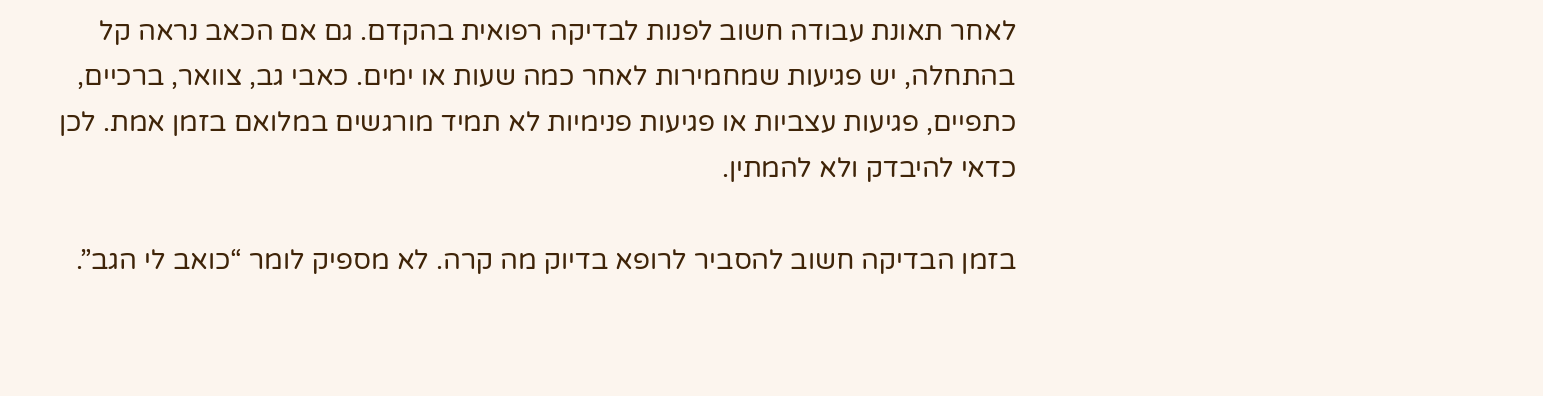לאחר תאונת עבודה חשוב לפנות לבדיקה רפואית בהקדם. גם אם הכאב נראה קל בהתחלה, יש פגיעות שמחמירות לאחר כמה שעות או ימים. כאבי גב, צוואר, ברכיים, כתפיים, פגיעות עצביות או פגיעות פנימיות לא תמיד מורגשים במלואם בזמן אמת. לכן כדאי להיבדק ולא להמתין.

בזמן הבדיקה חשוב להסביר לרופא בדיוק מה קרה. לא מספיק לומר “כואב לי הגב”.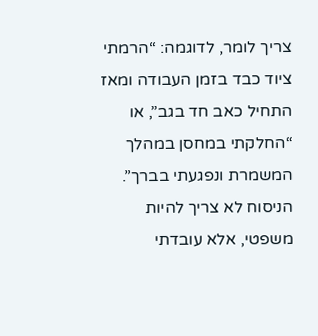צריך לומר, לדוגמה: “הרמתי ציוד כבד בזמן העבודה ומאז התחיל כאב חד בגב”, או “החלקתי במחסן במהלך המשמרת ונפגעתי בברך”. הניסוח לא צריך להיות משפטי, אלא עובדתי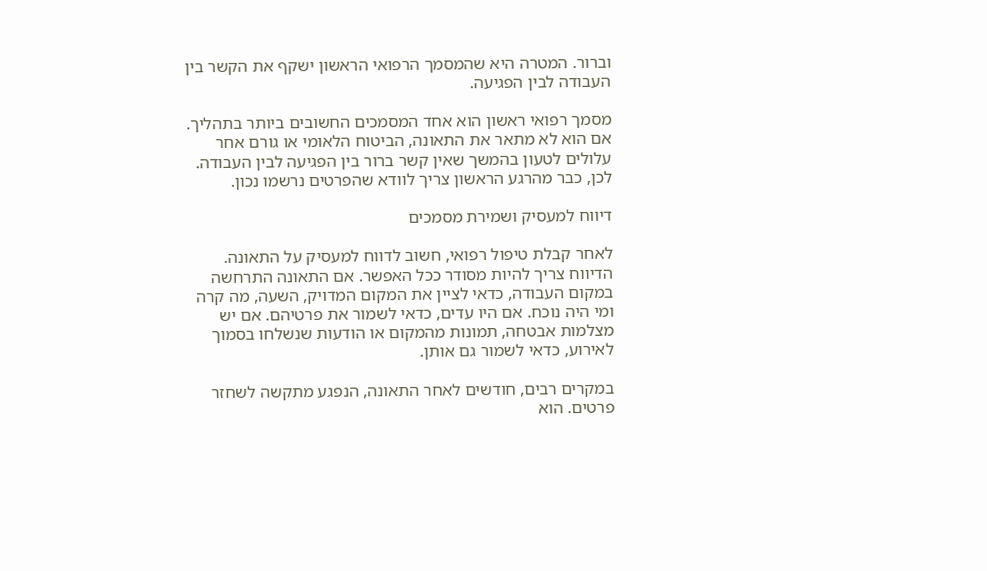וברור. המטרה היא שהמסמך הרפואי הראשון ישקף את הקשר בין העבודה לבין הפגיעה.

מסמך רפואי ראשון הוא אחד המסמכים החשובים ביותר בתהליך. אם הוא לא מתאר את התאונה, הביטוח הלאומי או גורם אחר עלולים לטעון בהמשך שאין קשר ברור בין הפגיעה לבין העבודה. לכן, כבר מהרגע הראשון צריך לוודא שהפרטים נרשמו נכון.

דיווח למעסיק ושמירת מסמכים

לאחר קבלת טיפול רפואי, חשוב לדווח למעסיק על התאונה. הדיווח צריך להיות מסודר ככל האפשר. אם התאונה התרחשה במקום העבודה, כדאי לציין את המקום המדויק, השעה, מה קרה ומי היה נוכח. אם היו עדים, כדאי לשמור את פרטיהם. אם יש מצלמות אבטחה, תמונות מהמקום או הודעות שנשלחו בסמוך לאירוע, כדאי לשמור גם אותן.

במקרים רבים, חודשים לאחר התאונה, הנפגע מתקשה לשחזר פרטים. הוא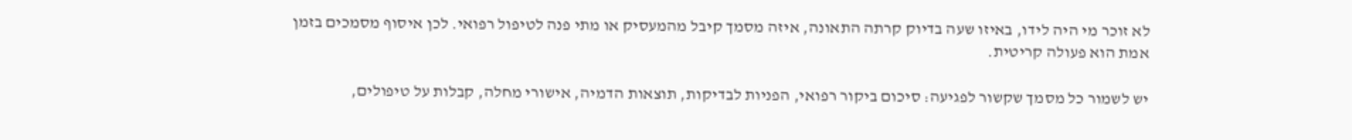לא זוכר מי היה לידו, באיזו שעה בדיוק קרתה התאונה, איזה מסמך קיבל מהמעסיק או מתי פנה לטיפול רפואי. לכן איסוף מסמכים בזמן אמת הוא פעולה קריטית.

יש לשמור כל מסמך שקשור לפגיעה: סיכום ביקור רפואי, הפניות לבדיקות, תוצאות הדמיה, אישורי מחלה, קבלות על טיפולים,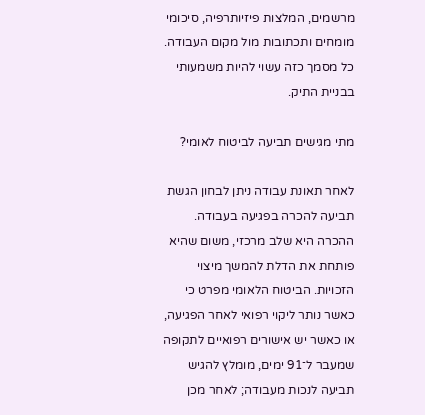מרשמים, המלצות פיזיותרפיה, סיכומי מומחים ותכתובות מול מקום העבודה. כל מסמך כזה עשוי להיות משמעותי בבניית התיק.

מתי מגישים תביעה לביטוח לאומי?

לאחר תאונת עבודה ניתן לבחון הגשת תביעה להכרה בפגיעה בעבודה. ההכרה היא שלב מרכזי, משום שהיא פותחת את הדלת להמשך מיצוי הזכויות. הביטוח הלאומי מפרט כי כאשר נותר ליקוי רפואי לאחר הפגיעה, או כאשר יש אישורים רפואיים לתקופה שמעבר ל־91 ימים, מומלץ להגיש תביעה לנכות מעבודה; לאחר מכן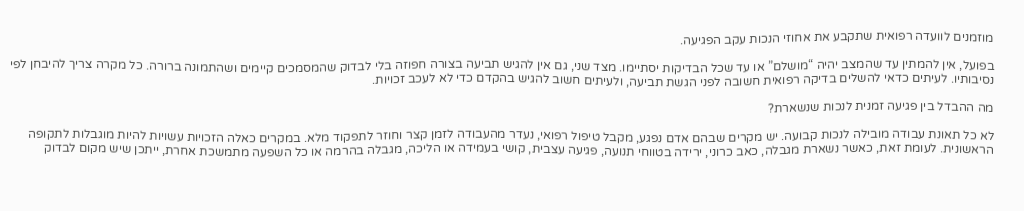מוזמנים לוועדה רפואית שתקבע את אחוזי הנכות עקב הפגיעה.

בפועל, אין להמתין עד שהמצב יהיה “מושלם” או עד שכל הבדיקות יסתיימו. מצד שני, גם אין להגיש תביעה בצורה חפוזה בלי לבדוק שהמסמכים קיימים ושהתמונה ברורה. כל מקרה צריך להיבחן לפי נסיבותיו. לעיתים כדאי להשלים בדיקה רפואית חשובה לפני הגשת תביעה, ולעיתים חשוב להגיש בהקדם כדי לא לעכב זכויות.

מה ההבדל בין פגיעה זמנית לנכות שנשארת?

לא כל תאונת עבודה מובילה לנכות קבועה. יש מקרים שבהם אדם נפגע, מקבל טיפול רפואי, נעדר מהעבודה לזמן קצר וחוזר לתפקוד מלא. במקרים כאלה הזכויות עשויות להיות מוגבלות לתקופה הראשונית. לעומת זאת, כאשר נשארת מגבלה, כאב כרוני, ירידה בטווחי תנועה, פגיעה עצבית, קושי בעמידה או הליכה, מגבלה בהרמה או כל השפעה מתמשכת אחרת, ייתכן שיש מקום לבדוק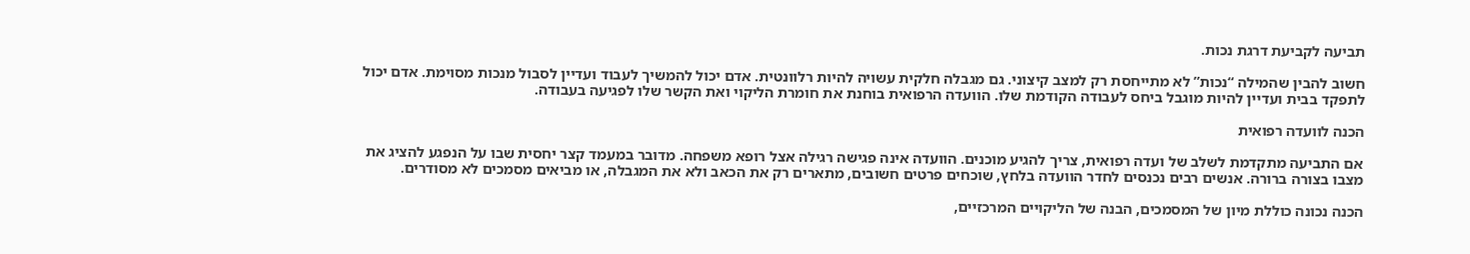תביעה לקביעת דרגת נכות.

חשוב להבין שהמילה “נכות” לא מתייחסת רק למצב קיצוני. גם מגבלה חלקית עשויה להיות רלוונטית. אדם יכול להמשיך לעבוד ועדיין לסבול מנכות מסוימת. אדם יכול לתפקד בבית ועדיין להיות מוגבל ביחס לעבודה הקודמת שלו. הוועדה הרפואית בוחנת את חומרת הליקוי ואת הקשר שלו לפגיעה בעבודה.

הכנה לוועדה רפואית

אם התביעה מתקדמת לשלב של ועדה רפואית, צריך להגיע מוכנים. הוועדה אינה פגישה רגילה אצל רופא משפחה. מדובר במעמד קצר יחסית שבו על הנפגע להציג את מצבו בצורה ברורה. אנשים רבים נכנסים לחדר הוועדה בלחץ, שוכחים פרטים חשובים, מתארים רק את הכאב ולא את המגבלה, או מביאים מסמכים לא מסודרים.

הכנה נכונה כוללת מיון של המסמכים, הבנה של הליקויים המרכזיים,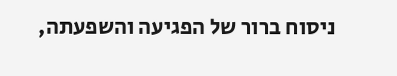ניסוח ברור של הפגיעה והשפעתה,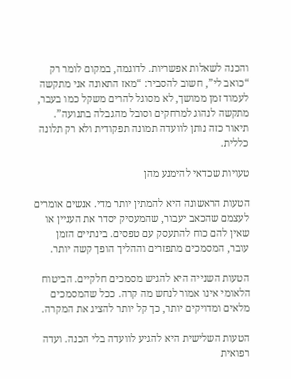והכנה לשאלות אפשריות. לדוגמה, במקום לומר רק “כואב לי”, חשוב להסביר: “מאז התאונה אני מתקשה לעמוד זמן ממושך, לא מסוגל להרים משקל כמו בעבר, מתקשה לנהוג למרחקים וסובל מהגבלה בתנועה”. תיאור כזה נותן לוועדה תמונה תפקודית ולא רק תלונה כללית.

טעויות שכדאי להימנע מהן

הטעות הראשונה היא להמתין יותר מדי. אנשים אומרים לעצמם שהכאב יעבור, שהמעסיק יסדר את העניין או שאין להם כוח להתעסק עם טפסים. בינתיים הזמן עובר, המסמכים מתפזרים וההליך הופך קשה יותר.

הטעות השנייה היא להגיש מסמכים חלקיים. הביטוח הלאומי אינו אמור לנחש מה קרה. ככל שהמסמכים מלאים ומדויקים יותר, כך קל יותר להציג את המקרה.

הטעות השלישית היא להגיע לוועדה בלי הכנה. ועדה רפואית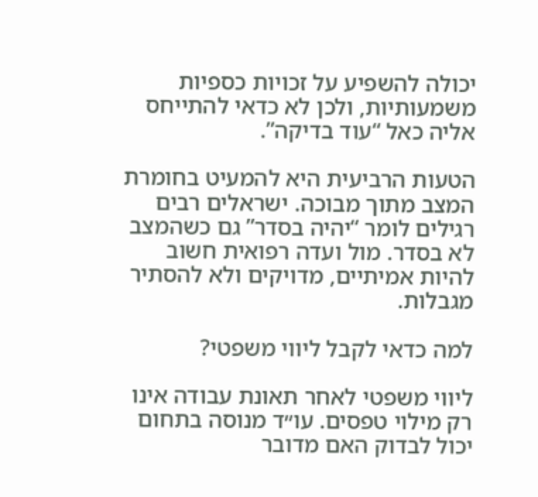יכולה להשפיע על זכויות כספיות משמעותיות, ולכן לא כדאי להתייחס אליה כאל “עוד בדיקה”.

הטעות הרביעית היא להמעיט בחומרת המצב מתוך מבוכה. ישראלים רבים רגילים לומר “יהיה בסדר” גם כשהמצב לא בסדר. מול ועדה רפואית חשוב להיות אמיתיים, מדויקים ולא להסתיר מגבלות.

למה כדאי לקבל ליווי משפטי?

ליווי משפטי לאחר תאונת עבודה אינו רק מילוי טפסים. עו״ד מנוסה בתחום יכול לבדוק האם מדובר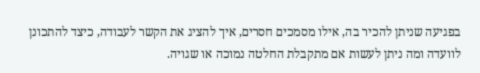בפגיעה שניתן להכיר בה, אילו מסמכים חסרים, איך להציג את הקשר לעבודה, כיצד להתכונן לוועדה ומה ניתן לעשות אם מתקבלת החלטה נמוכה או שגויה.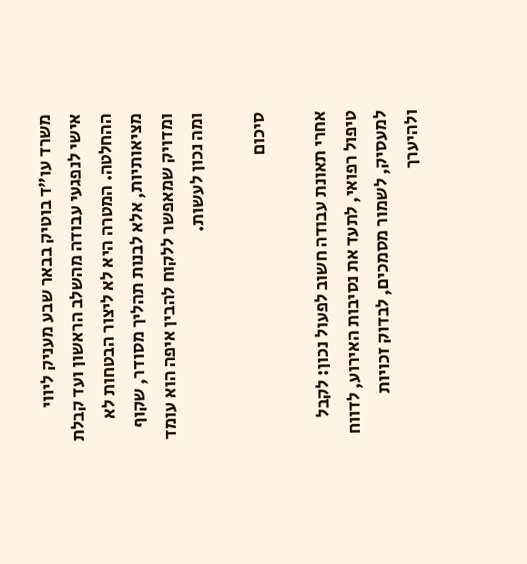משרד עו״ד בוטיק בבאר שבע מעניק ליווי אישי לנפגעי עבודה מהשלב הראשון ועד קבלת ההחלטה. המטרה היא לא ליצור הבטחות לא מציאותיות, אלא לבנות תהליך מסודר, שקוף ומדויק שמאפשר ללקוח להבין איפה הוא עומד ומה נכון לעשות.

סיכום

אחרי תאונת עבודה חשוב לפעול נכון: לקבל טיפול רפואי, לתעד את נסיבות האירוע, לדווח למעסיק, לשמור מסמכים, לבדוק זכויות ולהיערך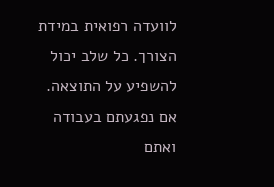לוועדה רפואית במידת הצורך. כל שלב יכול להשפיע על התוצאה. אם נפגעתם בעבודה ואתם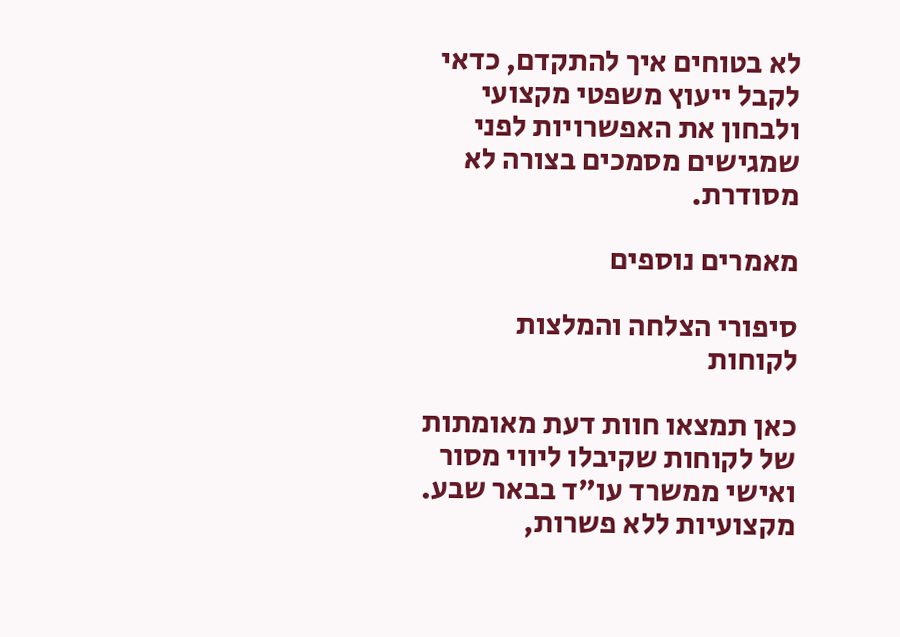לא בטוחים איך להתקדם, כדאי לקבל ייעוץ משפטי מקצועי ולבחון את האפשרויות לפני שמגישים מסמכים בצורה לא מסודרת.

מאמרים נוספים

סיפורי הצלחה והמלצות לקוחות

כאן תמצאו חוות דעת מאומתות של לקוחות שקיבלו ליווי מסור ואישי ממשרד עו"ד בבאר שבע. מקצועיות ללא פשרות,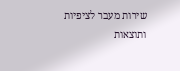שירות מעבר לציפיות ותוצאות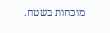מוכחות בשטח.